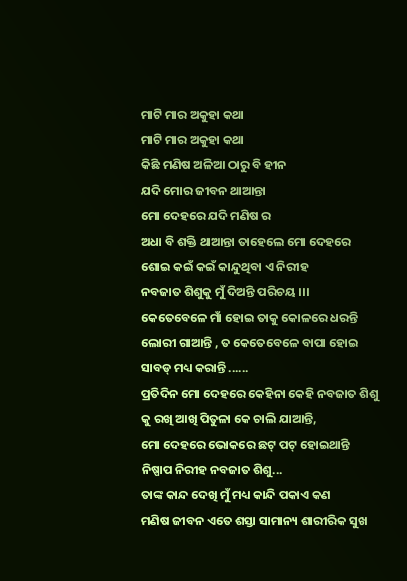ମାଟି ମାର ଅକୁହା କଥା
ମାଟି ମାର ଅକୁହା କଥା
କିଛି ମଣିଷ ଅଳିଆ ଠାରୁ ବି ହୀନ
ଯଦି ମୋର ଜୀବନ ଥାଆନ୍ତା
ମୋ ଦେହରେ ଯଦି ମଣିଷ ର
ଅଧା ବି ଶକ୍ତି ଥାଆନ୍ତା ତାହେଲେ ମୋ ଦେହରେ
ଶୋଇ କଇଁ କଇଁ କାନ୍ଦୁଥିବା ଏ ନିରୀହ
ନବଜାତ ଶିଶୁକୁ ମୁଁ ଦିଅନ୍ତି ପରିଚୟ ।।।
କେତେବେଳେ ମାଁ ହୋଇ ତାକୁ କୋଳରେ ଧରନ୍ତି
ଲୋରୀ ଗାଆନ୍ତି , ତ କେତେବେଳେ ବାପା ହୋଇ
ସାବଡ୍ ମଧ୍ୟ କରାନ୍ତି ......
ପ୍ରତିଦିନ ମୋ ଦେହରେ କେହିନା କେହି ନବଜାତ ଶିଶୁ
କୁ ରଖି ଆଖି ପିତୁଳା କେ ଚାଲି ଯାଆନ୍ତି,
ମୋ ଦେହରେ ଭୋକରେ ଛଟ୍ ପଟ୍ ହୋଇଥାନ୍ତି
ନିଷ୍ପାପ ନିରୀହ ନବଜାତ ଶିଶୁ...
ତାଙ୍କ କାନ୍ଦ ଦେଖି ମୁଁ ମଧ୍ୟ କାନ୍ଦି ପକାଏ କଣ
ମଣିଷ ଜୀବନ ଏତେ ଶସ୍ତା ସାମାନ୍ୟ ଶାରୀରିକ ସୁଖ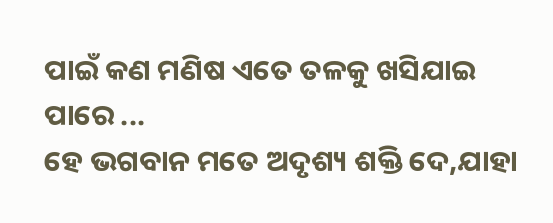ପାଇଁ କଣ ମଣିଷ ଏତେ ତଳକୁ ଖସିଯାଇ ପାରେ ...
ହେ ଭଗବାନ ମତେ ଅଦୃଶ୍ୟ ଶକ୍ତି ଦେ,ଯାହା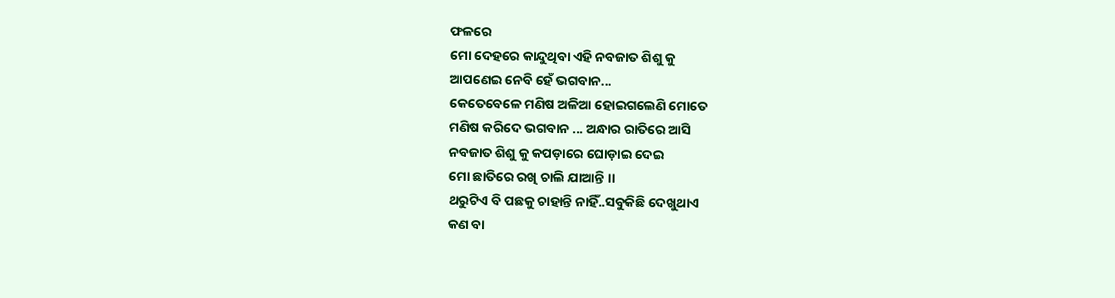ଫଳରେ
ମୋ ଦେହରେ କାନ୍ଦୁଥିବା ଏହି ନବଜାତ ଶିଶୁ କୁ
ଆପଣେଇ ନେବି ହେଁ ଭଗବାନ...
କେତେବେଳେ ମଣିଷ ଅଳିଆ ହୋଇଗଲେଣି ମୋତେ
ମଣିଷ କରିଦେ ଭଗବାନ ... ଅନ୍ଧାର ରାତିରେ ଆସି
ନବଜାତ ଶିଶୁ କୁ କପଡ଼ାରେ ଘୋଡ଼ାଇ ଦେଇ
ମୋ ଛାତିରେ ରଖି ଚାଲି ଯାଆନ୍ତି ।।
ଥରୁଟିଏ ବି ପଛକୁ ଚାହାନ୍ତି ନାହିଁ..ସବୁକିଛି ଦେଖୁଥାଏ
କଣ ବା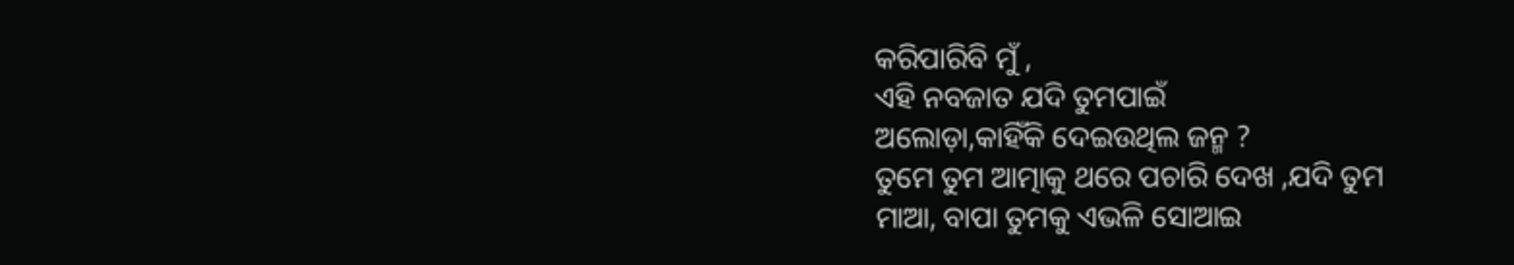କରିପାରିବି ମୁଁ ,
ଏହି ନବଜାତ ଯଦି ତୁମପାଇଁ
ଅଲୋଡ଼ା,କାହିଁକି ଦେଇଉଥିଲ ଜନ୍ମ ?
ତୁମେ ତୁମ ଆତ୍ମାକୁ ଥରେ ପଚାରି ଦେଖ ,ଯଦି ତୁମ
ମାଆ, ବାପା ତୁମକୁ ଏଭଳି ସୋଆଇ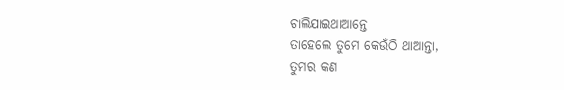ଚାଲିଯାଇଥାଆନ୍ତେ
ତାହେଲେ ତୁମେ କେଉଁଠି ଥାଆନ୍ତା,
ତୁମର କଣ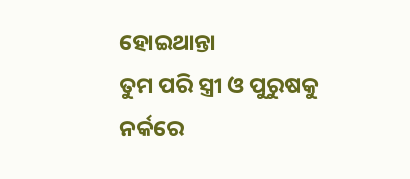ହୋଇଥାନ୍ତା
ତୁମ ପରି ସ୍ତ୍ରୀ ଓ ପୁରୁଷକୁ ନର୍କରେ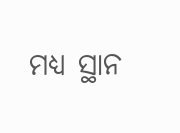ମଧ୍ୟ ସ୍ଥାନ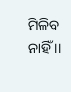ମିଳିବ ନାହିଁ ।।